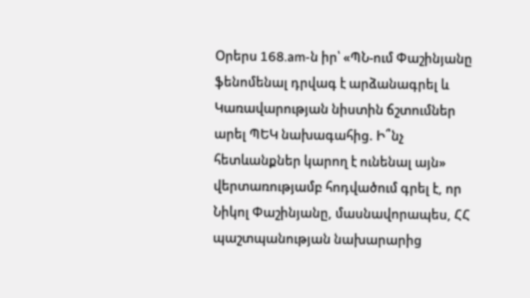Օրերս 168.am-ն իր՝ «ՊՆ-ում Փաշինյանը ֆենոմենալ դրվագ է արձանագրել և Կառավարության նիստին ճշտումներ արել ՊԵԿ նախագահից. Ի՞նչ հետևանքներ կարող է ունենալ այն» վերտառությամբ հոդվածում գրել է, որ Նիկոլ Փաշինյանը, մասնավորապես, ՀՀ պաշտպանության նախարարից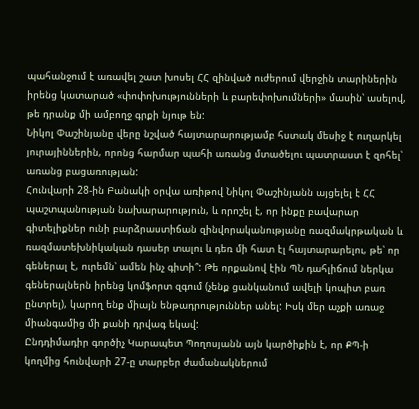պահանջում է առավել շատ խոսել ՀՀ զինված ուժերում վերջին տարիներին իրենց կատարած «փոփոխությունների և բարեփոխումների» մասին՝ ասելով, թե դրանք մի ամբողջ գրքի նյութ են:
Նիկոլ Փաշինյանը վերը նշված հայտարարությամբ հստակ մեսիջ է ուղարկել յուրայիններին, որոնց հարմար պահի առանց մտածելու պատրաստ է զոհել՝ առանց բացառության:
Հունվարի 28-ին Բանակի օրվա առիթով Նիկոլ Փաշինյանն այցելել է ՀՀ պաշտպանության նախարարություն, և որոշել է, որ ինքը բավարար գիտելիքներ ունի բարձրաստիճան զինվորականությանը ռազմակրթական և ռազմատեխնիկական դասեր տալու և դեռ մի հատ էլ հայտարարելու, թե՝ որ գեներալ է, ուրեմն՝ ամեն ինչ գիտի՞: Թե որքանով էին ՊՆ դահլիճում ներկա գեներալներն իրենց կոմֆորտ զգում (չենք ցանկանում ավելի կոպիտ բառ ընտրել), կարող ենք միայն ենթադրություններ անել: Իսկ մեր աչքի առաջ միանգամից մի քանի դրվագ եկավ:
Ընդդիմադիր գործիչ Կարապետ Պողոսյանն այն կարծիքին է, որ ՔՊ-ի կողմից հունվարի 27-ը տարբեր ժամանակներում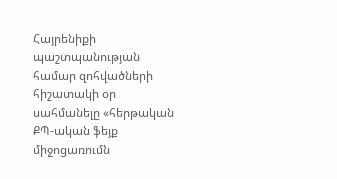Հայրենիքի պաշտպանության համար զոհվածների հիշատակի օր սահմանելը «հերթական ՔՊ-ական ֆեյք միջոցառումն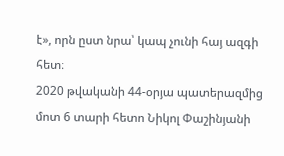է», որն ըստ նրա՝ կապ չունի հայ ազգի հետ։
2020 թվականի 44-օրյա պատերազմից մոտ 6 տարի հետո Նիկոլ Փաշինյանի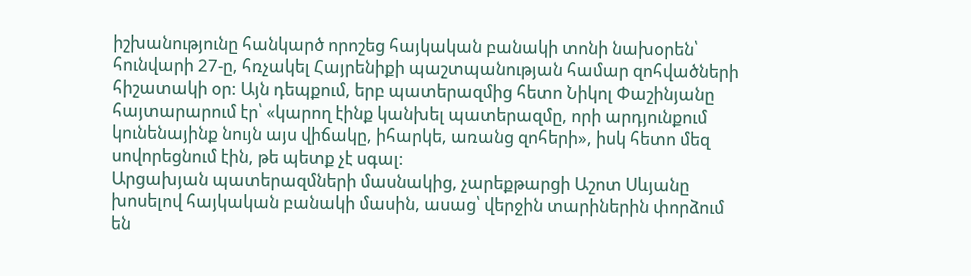իշխանությունը հանկարծ որոշեց հայկական բանակի տոնի նախօրեն՝ հունվարի 27-ը, հռչակել Հայրենիքի պաշտպանության համար զոհվածների հիշատակի օր: Այն դեպքում, երբ պատերազմից հետո Նիկոլ Փաշինյանը հայտարարում էր՝ «կարող էինք կանխել պատերազմը, որի արդյունքում կունենայինք նույն այս վիճակը, իհարկե, առանց զոհերի», իսկ հետո մեզ սովորեցնում էին, թե պետք չէ սգալ:
Արցախյան պատերազմների մասնակից, չարեքթարցի Աշոտ Սևյանը խոսելով հայկական բանակի մասին, ասաց՝ վերջին տարիներին փորձում են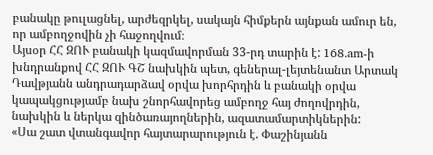բանակը թուլացնել, արժեզրկել, սակայն հիմքերն այնքան ամուր են, որ ամբողջովին չի հաջողվում։
Այսօր ՀՀ ԶՈՒ բանակի կազմավորման 33-րդ տարին է: 168.am-ի խնդրանքով ՀՀ ԶՈՒ ԳՇ նախկին պետ, գեներալ-լեյտենանտ Արտակ Դավթյանն անդրադարձավ օրվա խորհրդին և բանակի օրվա կապակցությամբ նախ շնորհավորեց ամբողջ հայ ժողովրդին, նախկին և ներկա զինծառայողներին, ազատամարտիկներին:
«Սա շատ վտանգավոր հայտարարություն է. Փաշինյանն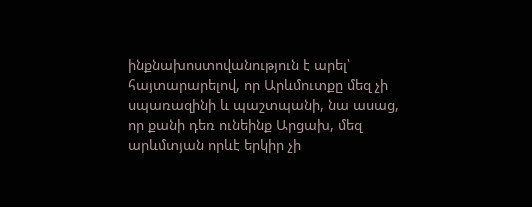ինքնախոստովանություն է արել՝ հայտարարելով, որ Արևմուտքը մեզ չի սպառազինի և պաշտպանի, նա ասաց, որ քանի դեռ ունեինք Արցախ, մեզ արևմտյան որևէ երկիր չի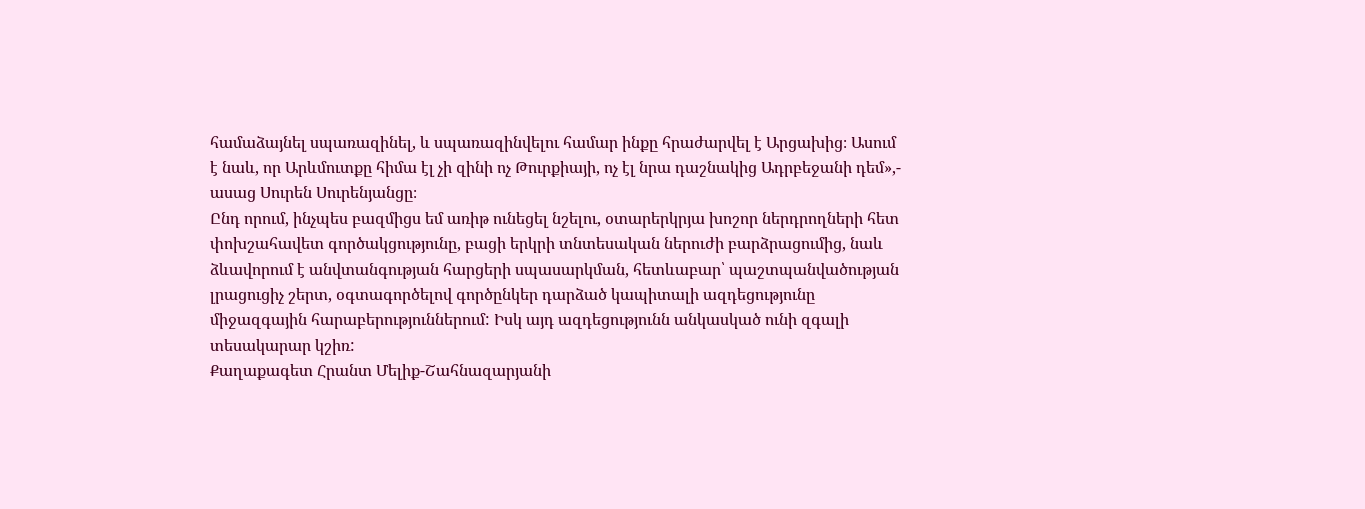համաձայնել սպառազինել, և սպառազինվելու համար ինքը հրաժարվել է Արցախից։ Ասում է նաև, որ Արևմուտքը հիմա էլ չի զինի ոչ Թուրքիայի, ոչ էլ նրա դաշնակից Ադրբեջանի դեմ»,- ասաց Սուրեն Սուրենյանցը։
Ընդ որում, ինչպես բազմիցս եմ առիթ ունեցել նշելու, օտարերկրյա խոշոր ներդրողների հետ փոխշահավետ գործակցությունը, բացի երկրի տնտեսական ներուժի բարձրացումից, նաև ձևավորում է անվտանգության հարցերի սպասարկման, հետևաբար՝ պաշտպանվածության լրացուցիչ շերտ, օգտագործելով գործընկեր դարձած կապիտալի ազդեցությունը միջազգային հարաբերություններում: Իսկ այդ ազդեցությունն անկասկած ունի զգալի տեսակարար կշիռ:
Քաղաքագետ Հրանտ Մելիք-Շահնազարյանի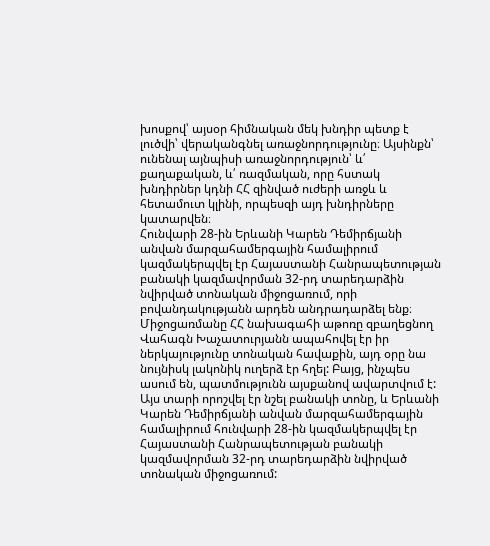խոսքով՝ այսօր հիմնական մեկ խնդիր պետք է լուծվի՝ վերականգնել առաջնորդությունը։ Այսինքն՝ ունենալ այնպիսի առաջնորդություն՝ և՛ քաղաքական, և՛ ռազմական, որը հստակ խնդիրներ կդնի ՀՀ զինված ուժերի առջև և հետամուտ կլինի, որպեսզի այդ խնդիրները կատարվեն։
Հունվարի 28-ին Երևանի Կարեն Դեմիրճյանի անվան մարզահամերգային համալիրում կազմակերպվել էր Հայաստանի Հանրապետության բանակի կազմավորման 32-րդ տարեդարձին նվիրված տոնական միջոցառում, որի բովանդակությանն արդեն անդրադարձել ենք։ Միջոցառմանը ՀՀ նախագահի աթոռը զբաղեցնող Վահագն Խաչատուրյանն ապահովել էր իր ներկայությունը տոնական հավաքին, այդ օրը նա նույնիսկ լակոնիկ ուղերձ էր հղել: Բայց, ինչպես ասում են, պատմությունն այսքանով ավարտվում է:
Այս տարի որոշվել էր նշել բանակի տոնը, և Երևանի Կարեն Դեմիրճյանի անվան մարզահամերգային համալիրում հունվարի 28-ին կազմակերպվել էր Հայաստանի Հանրապետության բանակի կազմավորման 32-րդ տարեդարձին նվիրված տոնական միջոցառում: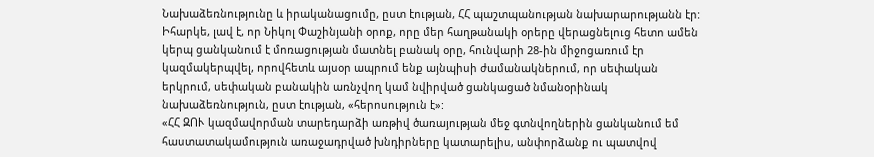Նախաձեռնությունը և իրականացումը, ըստ էության, ՀՀ պաշտպանության նախարարությանն էր: Իհարկե, լավ է, որ Նիկոլ Փաշինյանի օրոք, որը մեր հաղթանակի օրերը վերացնելուց հետո ամեն կերպ ցանկանում է մոռացության մատնել բանակ օրը, հունվարի 28-ին միջոցառում էր կազմակերպվել, որովհետև այսօր ապրում ենք այնպիսի ժամանակներում, որ սեփական երկրում, սեփական բանակին առնչվող կամ նվիրված ցանկացած նմանօրինակ նախաձեռնություն, ըստ էության, «հերոսություն է»:
«ՀՀ ԶՈՒ կազմավորման տարեդարձի առթիվ ծառայության մեջ գտնվողներին ցանկանում եմ հաստատակամություն առաջադրված խնդիրները կատարելիս, անփորձանք ու պատվով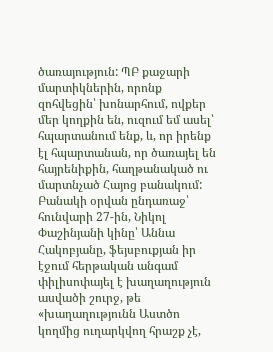ծառայություն: ՊԲ քաջարի մարտիկներին, որոնք զոհվեցին՝ խոնարհում, ովքեր մեր կողքին են, ուզում եմ ասել՝ հպարտանում ենք, և, որ իրենք էլ հպարտանան, որ ծառայել են հայրենիքին, հաղթանակած ու մարտնչած Հայոց բանակում:
Բանակի օրվան ընդառաջ՝ հունվարի 27-ին, Նիկոլ Փաշինյանի կինը՝ Աննա Հակոբյանը, ֆեյսբուքյան իր էջում հերթական անգամ փիլիսոփայել է խաղաղություն ասվածի շուրջ, թե «խաղաղությունն Աստծո կողմից ուղարկվող հրաշք չէ,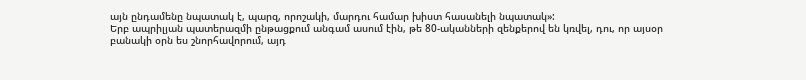այն ընդամենը նպատակ է, պարզ, որոշակի, մարդու համար խիստ հասանելի նպատակ»:
Երբ ապրիլյան պատերազմի ընթացքում անգամ ասում էին, թե 80-ականների զենքերով են կռվել, դու, որ այսօր բանակի օրն ես շնորհավորում, այդ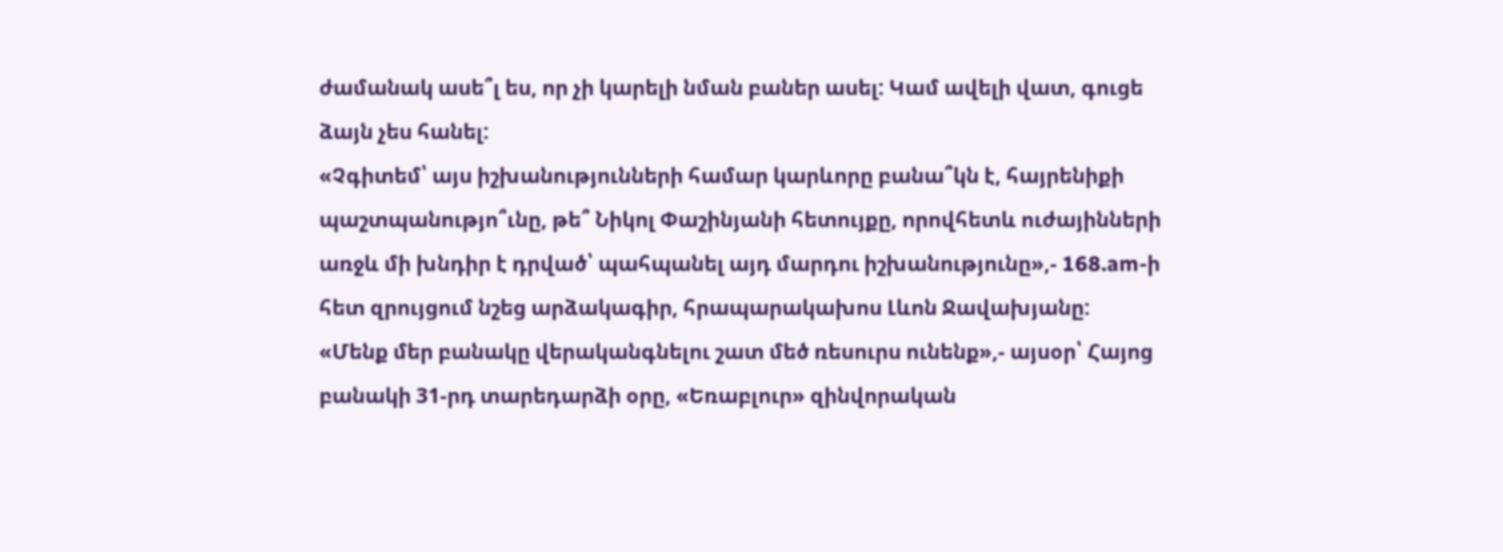ժամանակ ասե՞լ ես, որ չի կարելի նման բաներ ասել: Կամ ավելի վատ, գուցե ձայն չես հանել:
«Չգիտեմ՝ այս իշխանությունների համար կարևորը բանա՞կն է, հայրենիքի պաշտպանությո՞ւնը, թե՞ Նիկոլ Փաշինյանի հետույքը, որովհետև ուժայինների առջև մի խնդիր է դրված՝ պահպանել այդ մարդու իշխանությունը»,- 168.am-ի հետ զրույցում նշեց արձակագիր, հրապարակախոս Լևոն Ջավախյանը:
«Մենք մեր բանակը վերականգնելու շատ մեծ ռեսուրս ունենք»,- այսօր՝ Հայոց բանակի 31-րդ տարեդարձի օրը, «Եռաբլուր» զինվորական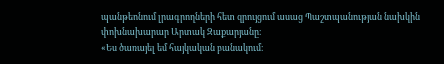պանթեոնում լրագրողների հետ զրույցում ասաց Պաշտպանության նախկին փոխնախարար Արտակ Զաքարյանը։
«Ես ծառայել եմ հայկական բանակում։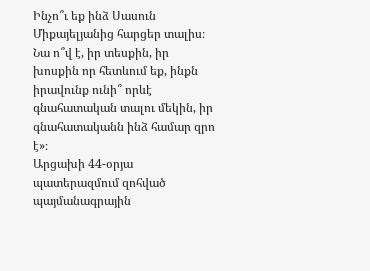Ինչո՞ւ եք ինձ Սասուն Միքայելյանից հարցեր տալիս։ Նա ո՞վ է, իր տեսքին, իր խոսքին որ հետևում եք, ինքն իրավունք ունի՞ որևէ գնահատական տալու մեկին, իր գնահատականն ինձ համար զրո է»։
Արցախի 44-օրյա պատերազմում զոհված պայմանագրային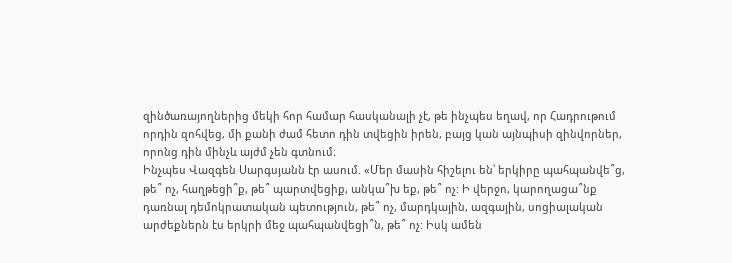զինծառայողներից մեկի հոր համար հասկանալի չէ, թե ինչպես եղավ, որ Հադրութում որդին զոհվեց, մի քանի ժամ հետո դին տվեցին իրեն, բայց կան այնպիսի զինվորներ, որոնց դին մինչև այժմ չեն գտնում։
Ինչպես Վազգեն Սարգսյանն էր ասում. «Մեր մասին հիշելու են՝ երկիրը պահպանվե՞ց, թե՞ ոչ, հաղթեցի՞ք, թե՞ պարտվեցիք, անկա՞խ եք, թե՞ ոչ: Ի վերջո, կարողացա՞նք դառնալ դեմոկրատական պետություն, թե՞ ոչ, մարդկային, ազգային, սոցիալական արժեքներն էս երկրի մեջ պահպանվեցի՞ն, թե՞ ոչ: Իսկ ամեն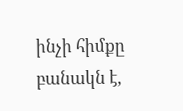ինչի հիմքը բանակն է,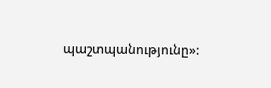պաշտպանությունը»: